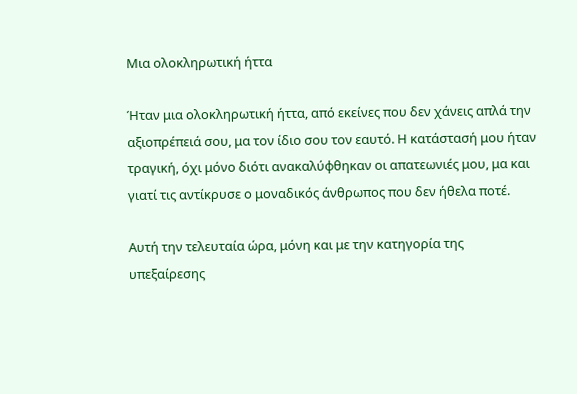Μια ολοκληρωτική ήττα

Ήταν μια ολοκληρωτική ήττα, από εκείνες που δεν χάνεις απλά την αξιοπρέπειά σου, μα τον ίδιο σου τον εαυτό. Η κατάστασή μου ήταν τραγική, όχι μόνο διότι ανακαλύφθηκαν οι απατεωνιές μου, μα και γιατί τις αντίκρυσε ο μοναδικός άνθρωπος που δεν ήθελα ποτέ.

Αυτή την τελευταία ώρα, μόνη και με την κατηγορία της υπεξαίρεσης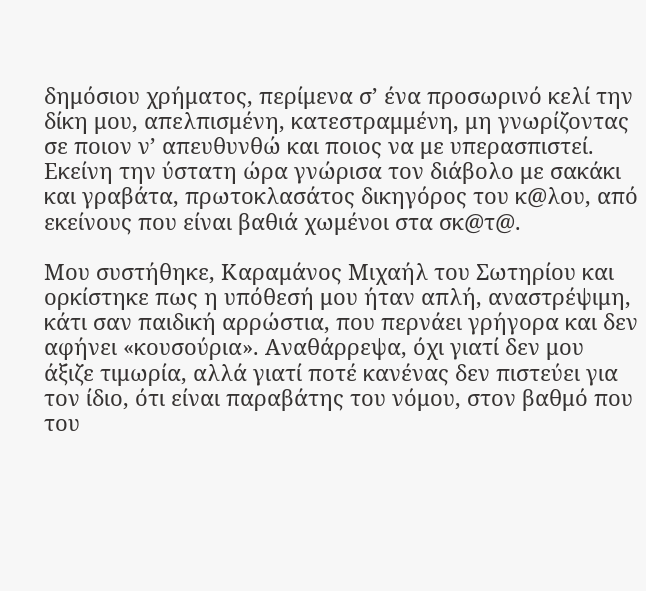δημόσιου χρήματος, περίμενα σ’ ένα προσωρινό κελί την δίκη μου, απελπισμένη, κατεστραμμένη, μη γνωρίζοντας σε ποιον ν’ απευθυνθώ και ποιος να με υπερασπιστεί. Εκείνη την ύστατη ώρα γνώρισα τον διάβολο με σακάκι και γραβάτα, πρωτοκλασάτος δικηγόρος του κ@λου, από εκείνους που είναι βαθιά χωμένοι στα σκ@τ@.

Μου συστήθηκε, Καραμάνος Μιχαήλ του Σωτηρίου και ορκίστηκε πως η υπόθεσή μου ήταν απλή, αναστρέψιμη, κάτι σαν παιδική αρρώστια, που περνάει γρήγορα και δεν αφήνει «κουσούρια». Αναθάρρεψα, όχι γιατί δεν μου άξιζε τιμωρία, αλλά γιατί ποτέ κανένας δεν πιστεύει για τον ίδιο, ότι είναι παραβάτης του νόμου, στον βαθμό που του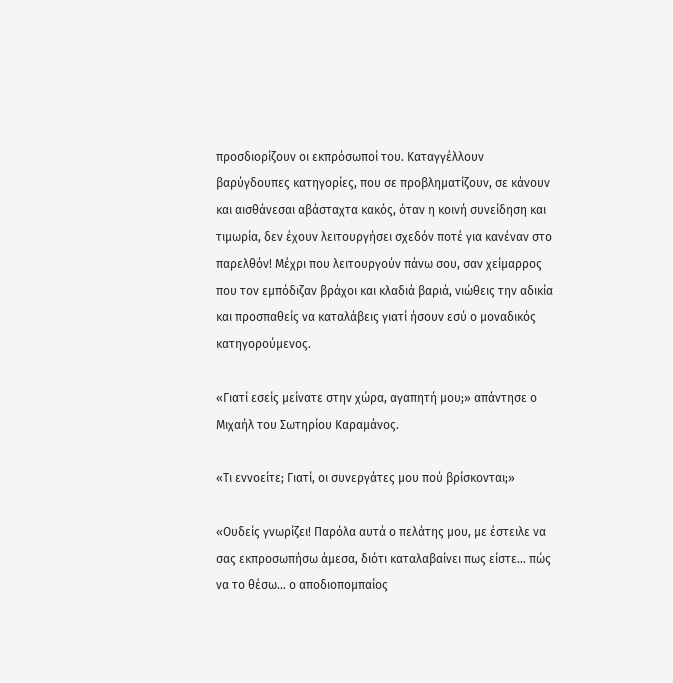προσδιορίζουν οι εκπρόσωποί του. Καταγγέλλουν βαρύγδουπες κατηγορίες, που σε προβληματίζουν, σε κάνουν και αισθάνεσαι αβάσταχτα κακός, όταν η κοινή συνείδηση και τιμωρία, δεν έχουν λειτουργήσει σχεδόν ποτέ για κανέναν στο παρελθόν! Μέχρι που λειτουργούν πάνω σου, σαν χείμαρρος που τον εμπόδιζαν βράχοι και κλαδιά βαριά, νιώθεις την αδικία και προσπαθείς να καταλάβεις γιατί ήσουν εσύ ο μοναδικός κατηγορούμενος.

«Γιατί εσείς μείνατε στην χώρα, αγαπητή μου;» απάντησε ο Μιχαήλ του Σωτηρίου Καραμάνος.

«Τι εννοείτε; Γιατί, οι συνεργάτες μου πού βρίσκονται;»

«Ουδείς γνωρίζει! Παρόλα αυτά ο πελάτης μου, με έστειλε να σας εκπροσωπήσω άμεσα, διότι καταλαβαίνει πως είστε… πώς να το θέσω… ο αποδιοπομπαίος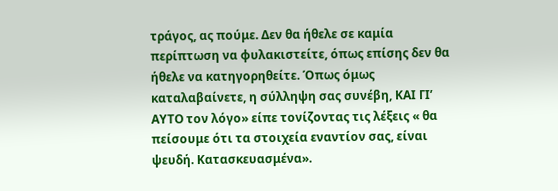τράγος, ας πούμε. Δεν θα ήθελε σε καμία περίπτωση να φυλακιστείτε, όπως επίσης δεν θα ήθελε να κατηγορηθείτε. Όπως όμως καταλαβαίνετε, η σύλληψη σας συνέβη, ΚΑΙ ΓΙ’ ΑΥΤΟ τον λόγο» είπε τονίζοντας τις λέξεις « θα πείσουμε ότι τα στοιχεία εναντίον σας, είναι ψευδή. Κατασκευασμένα».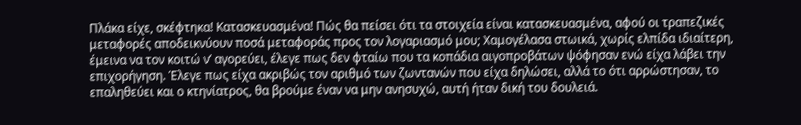Πλάκα είχε, σκέφτηκα! Κατασκευασμένα! Πώς θα πείσει ότι τα στοιχεία είναι κατασκευασμένα, αφού οι τραπεζικές μεταφορές αποδεικνύουν ποσά μεταφοράς προς τον λογαριασμό μου; Χαμογέλασα στωικά, χωρίς ελπίδα ιδιαίτερη, έμεινα να τον κοιτώ ν’ αγορεύει, έλεγε πως δεν φταίω που τα κοπάδια αιγοπροβάτων ψόφησαν ενώ είχα λάβει την επιχορήγηση. Έλεγε πως είχα ακριβώς τον αριθμό των ζωντανών που είχα δηλώσει, αλλά το ότι αρρώστησαν, το επαληθεύει και ο κτηνίατρος, θα βρούμε έναν να μην ανησυχώ, αυτή ήταν δική του δουλειά.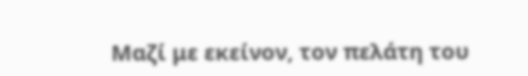Μαζί με εκείνον, τον πελάτη του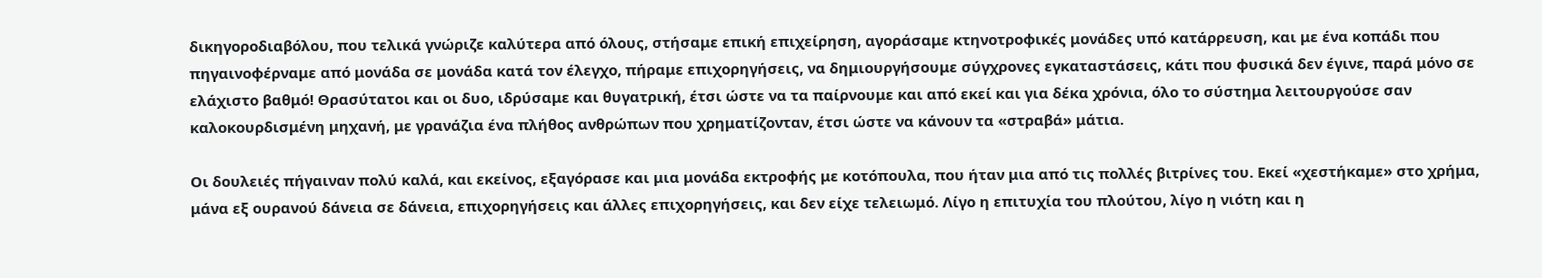δικηγοροδιαβόλου, που τελικά γνώριζε καλύτερα από όλους, στήσαμε επική επιχείρηση, αγοράσαμε κτηνοτροφικές μονάδες υπό κατάρρευση, και με ένα κοπάδι που πηγαινοφέρναμε από μονάδα σε μονάδα κατά τον έλεγχο, πήραμε επιχορηγήσεις, να δημιουργήσουμε σύγχρονες εγκαταστάσεις, κάτι που φυσικά δεν έγινε, παρά μόνο σε ελάχιστο βαθμό! Θρασύτατοι και οι δυο, ιδρύσαμε και θυγατρική, έτσι ώστε να τα παίρνουμε και από εκεί και για δέκα χρόνια, όλο το σύστημα λειτουργούσε σαν καλοκουρδισμένη μηχανή, με γρανάζια ένα πλήθος ανθρώπων που χρηματίζονταν, έτσι ώστε να κάνουν τα «στραβά» μάτια.

Οι δουλειές πήγαιναν πολύ καλά, και εκείνος, εξαγόρασε και μια μονάδα εκτροφής με κοτόπουλα, που ήταν μια από τις πολλές βιτρίνες του. Εκεί «χεστήκαμε» στο χρήμα, μάνα εξ ουρανού δάνεια σε δάνεια, επιχορηγήσεις και άλλες επιχορηγήσεις, και δεν είχε τελειωμό. Λίγο η επιτυχία του πλούτου, λίγο η νιότη και η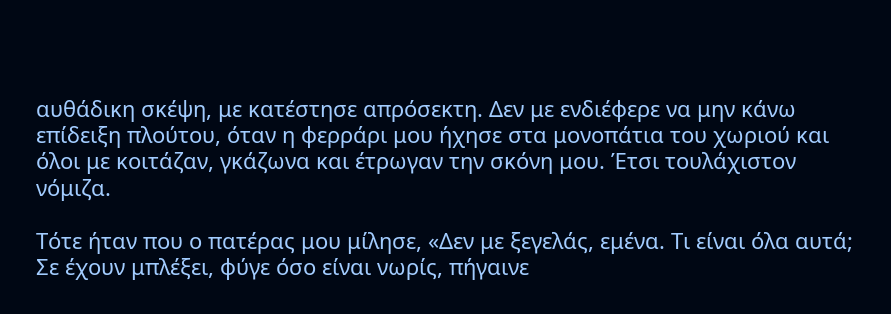αυθάδικη σκέψη, με κατέστησε απρόσεκτη. Δεν με ενδιέφερε να μην κάνω επίδειξη πλούτου, όταν η φερράρι μου ήχησε στα μονοπάτια του χωριού και όλοι με κοιτάζαν, γκάζωνα και έτρωγαν την σκόνη μου. Έτσι τουλάχιστον νόμιζα.

Τότε ήταν που ο πατέρας μου μίλησε, «Δεν με ξεγελάς, εμένα. Τι είναι όλα αυτά; Σε έχουν μπλέξει, φύγε όσο είναι νωρίς, πήγαινε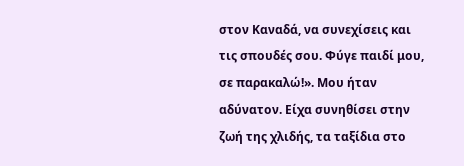στον Καναδά, να συνεχίσεις και τις σπουδές σου. Φύγε παιδί μου, σε παρακαλώ!». Μου ήταν αδύνατον. Είχα συνηθίσει στην ζωή της χλιδής, τα ταξίδια στο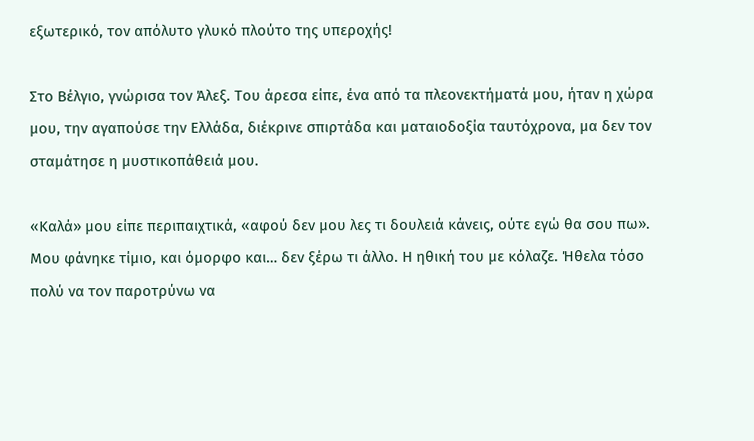εξωτερικό, τον απόλυτο γλυκό πλούτο της υπεροχής!

Στο Βέλγιο, γνώρισα τον Άλεξ. Του άρεσα είπε, ένα από τα πλεονεκτήματά μου, ήταν η χώρα μου, την αγαπούσε την Ελλάδα, διέκρινε σπιρτάδα και ματαιοδοξία ταυτόχρονα, μα δεν τον σταμάτησε η μυστικοπάθειά μου.

«Καλά» μου είπε περιπαιχτικά, «αφού δεν μου λες τι δουλειά κάνεις, ούτε εγώ θα σου πω». Μου φάνηκε τίμιο, και όμορφο και… δεν ξέρω τι άλλο. Η ηθική του με κόλαζε. Ήθελα τόσο πολύ να τον παροτρύνω να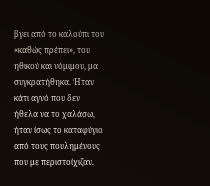βγει από το καλούπι του «καθώς πρέπει», του ηθικού και νόμιμου, μα συγκρατήθηκα. Ήταν κάτι αγνό που δεν ήθελα να το χαλάσω, ήταν ίσως το καταφύγιο από τους πουλημένους που με περιστοίχιζαν.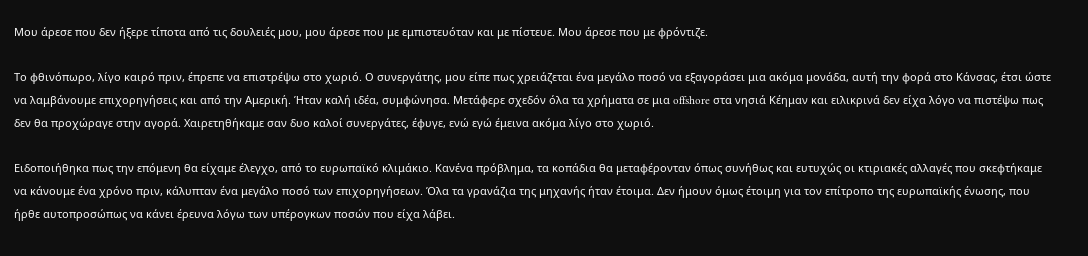Μου άρεσε που δεν ήξερε τίποτα από τις δουλειές μου, μου άρεσε που με εμπιστευόταν και με πίστευε. Μου άρεσε που με φρόντιζε.

Το φθινόπωρο, λίγο καιρό πριν, έπρεπε να επιστρέψω στο χωριό. Ο συνεργάτης, μου είπε πως χρειάζεται ένα μεγάλο ποσό να εξαγοράσει μια ακόμα μονάδα, αυτή την φορά στο Κάνσας, έτσι ώστε να λαμβάνουμε επιχορηγήσεις και από την Αμερική. Ήταν καλή ιδέα, συμφώνησα. Μετάφερε σχεδόν όλα τα χρήματα σε μια offshore στα νησιά Κέημαν και ειλικρινά δεν είχα λόγο να πιστέψω πως δεν θα προχώραγε στην αγορά. Χαιρετηθήκαμε σαν δυο καλοί συνεργάτες, έφυγε, ενώ εγώ έμεινα ακόμα λίγο στο χωριό.

Ειδοποιήθηκα πως την επόμενη θα είχαμε έλεγχο, από το ευρωπαϊκό κλιμάκιο. Κανένα πρόβλημα, τα κοπάδια θα μεταφέρονταν όπως συνήθως και ευτυχώς οι κτιριακές αλλαγές που σκεφτήκαμε να κάνουμε ένα χρόνο πριν, κάλυπταν ένα μεγάλο ποσό των επιχορηγήσεων. Όλα τα γρανάζια της μηχανής ήταν έτοιμα. Δεν ήμουν όμως έτοιμη για τον επίτροπο της ευρωπαϊκής ένωσης, που ήρθε αυτοπροσώπως να κάνει έρευνα λόγω των υπέρογκων ποσών που είχα λάβει.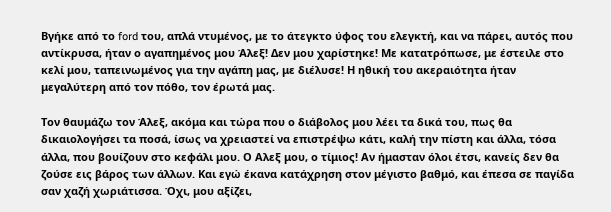Βγήκε από το ford του, απλά ντυμένος, με το άτεγκτο ύφος του ελεγκτή, και να πάρει, αυτός που αντίκρυσα, ήταν ο αγαπημένος μου Άλεξ! Δεν μου χαρίστηκε! Με κατατρόπωσε, με έστειλε στο κελί μου, ταπεινωμένος για την αγάπη μας, με διέλυσε! Η ηθική του ακεραιότητα ήταν μεγαλύτερη από τον πόθο, τον έρωτά μας.

Τον θαυμάζω τον Άλεξ, ακόμα και τώρα που ο διάβολος μου λέει τα δικά του, πως θα δικαιολογήσει τα ποσά, ίσως να χρειαστεί να επιστρέψω κάτι, καλή την πίστη και άλλα, τόσα άλλα, που βουίζουν στο κεφάλι μου. Ο Αλεξ μου, ο τίμιος! Αν ήμασταν όλοι έτσι, κανείς δεν θα ζούσε εις βάρος των άλλων. Και εγώ έκανα κατάχρηση στον μέγιστο βαθμό, και έπεσα σε παγίδα σαν χαζή χωριάτισσα. Όχι, μου αξίζει,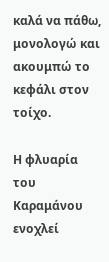καλά να πάθω, μονολογώ και ακουμπώ το κεφάλι στον τοίχο.

Η φλυαρία του Καραμάνου ενοχλεί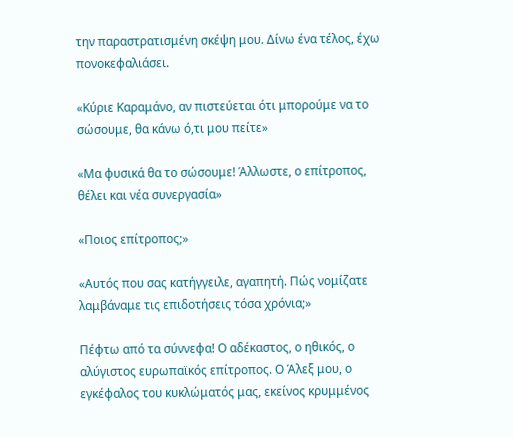την παραστρατισμένη σκέψη μου. Δίνω ένα τέλος, έχω πονοκεφαλιάσει.

«Κύριε Καραμάνο, αν πιστεύεται ότι μπορούμε να το σώσουμε, θα κάνω ό,τι μου πείτε»

«Μα φυσικά θα το σώσουμε! Άλλωστε, ο επίτροπος, θέλει και νέα συνεργασία»

«Ποιος επίτροπος;»

«Αυτός που σας κατήγγειλε, αγαπητή. Πώς νομίζατε λαμβάναμε τις επιδοτήσεις τόσα χρόνια;»

Πέφτω από τα σύννεφα! Ο αδέκαστος, ο ηθικός, ο αλύγιστος ευρωπαϊκός επίτροπος. Ο Άλεξ μου, ο εγκέφαλος του κυκλώματός μας, εκείνος κρυμμένος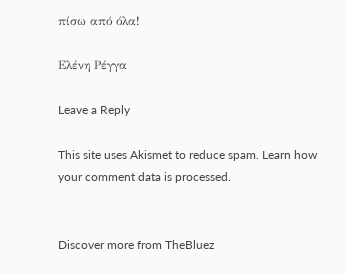πίσω από όλα!

Ελένη Ρέγγα

Leave a Reply

This site uses Akismet to reduce spam. Learn how your comment data is processed.


Discover more from TheBluez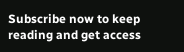Subscribe now to keep reading and get access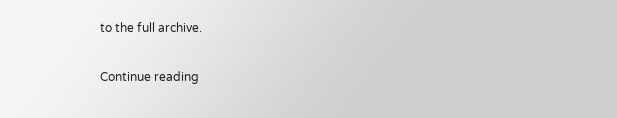to the full archive.

Continue reading